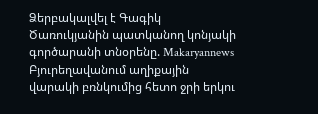Ձերբակալվել է Գագիկ Ծառուկյանին պատկանող կոնյակի գործարանի տնօրենը. Makaryannews Բյուրեղավանում աղիքային վարակի բռնկումից հետո ջրի երկու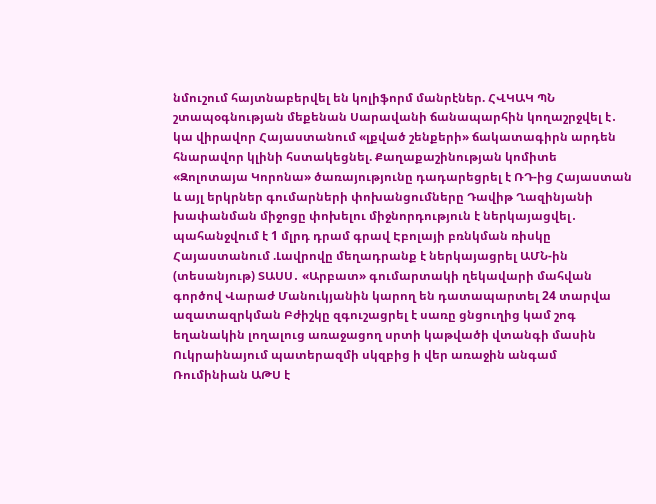նմուշում հայտնաբերվել են կոլիֆորմ մանրէներ. ՀՎԿԱԿ ՊՆ շտապօգնության մեքենան Սարավանի ճանապարհին կողաշրջվել է․ կա վիրավոր Հայաստանում «լքված շենքերի» ճակատագիրն արդեն հնարավոր կլինի հստակեցնել. Քաղաքաշինության կոմիտե «Զոլոտայա Կորոնա» ծառայությունը դադարեցրել է ՌԴ-ից Հայաստան և այլ երկրներ գումարների փոխանցումները Դավիթ Ղազինյանի խափանման միջոցը փոխելու միջնորդություն է ներկայացվել․ պահանջվում է 1 մլրդ դրամ գրավ Էբոլայի բռնկման ռիսկը Հայաստանում .Լավրովը մեղադրանք է ներկայացրել ԱՄՆ-ին (տեսանյութ) ՏԱՍՍ․ «Արբատ» գումարտակի ղեկավարի մահվան գործով Վարաժ Մանուկյանին կարող են դատապարտել 24 տարվա ազատազրկման Բժիշկը զգուշացրել է սառը ցնցուղից կամ շոգ եղանակին լողալուց առաջացող սրտի կաթվածի վտանգի մասին Ուկրաինայում պատերազմի սկզբից ի վեր առաջին անգամ Ռումինիան ԱԹՍ է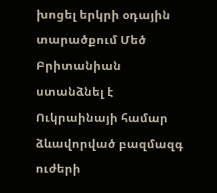խոցել երկրի օդային տարածքում Մեծ Բրիտանիան ստանձնել է Ուկրաինայի համար ձևավորված բազմազգ ուժերի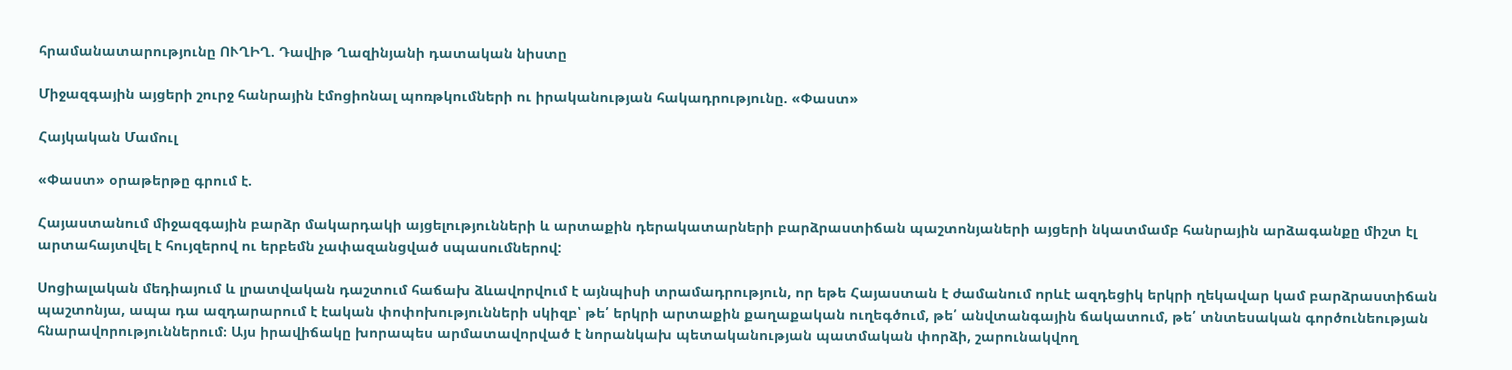հրամանատարությունը ՈՒՂԻՂ. Դավիթ Ղազինյանի դատական նիստը

Միջազգային այցերի շուրջ հանրային էմոցիոնալ պոռթկումների ու իրականության հակադրությունը. «Փաստ»

Հայկական Մամուլ

«Փաստ» օրաթերթը գրում է.

Հայաստանում միջազգային բարձր մակարդակի այցելությունների և արտաքին դերակատարների բարձրաստիճան պաշտոնյաների այցերի նկատմամբ հանրային արձագանքը միշտ էլ արտահայտվել է հույզերով ու երբեմն չափազանցված սպասումներով:

Սոցիալական մեդիայում և լրատվական դաշտում հաճախ ձևավորվում է այնպիսի տրամադրություն, որ եթե Հայաստան է ժամանում որևէ ազդեցիկ երկրի ղեկավար կամ բարձրաստիճան պաշտոնյա, ապա դա ազդարարում է էական փոփոխությունների սկիզբ՝ թե՛ երկրի արտաքին քաղաքական ուղեգծում, թե՛ անվտանգային ճակատում, թե՛ տնտեսական գործունեության հնարավորություններում։ Այս իրավիճակը խորապես արմատավորված է նորանկախ պետականության պատմական փորձի, շարունակվող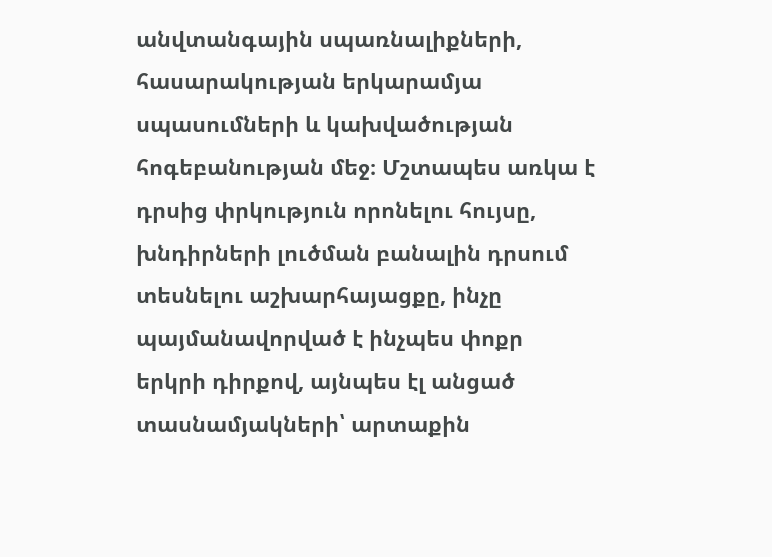անվտանգային սպառնալիքների, հասարակության երկարամյա սպասումների և կախվածության հոգեբանության մեջ։ Մշտապես առկա է դրսից փրկություն որոնելու հույսը, խնդիրների լուծման բանալին դրսում տեսնելու աշխարհայացքը, ինչը պայմանավորված է ինչպես փոքր երկրի դիրքով, այնպես էլ անցած տասնամյակների՝ արտաքին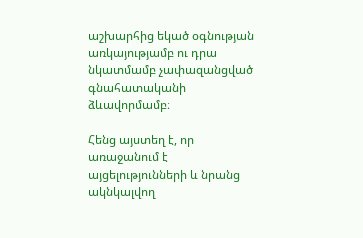աշխարհից եկած օգնության առկայությամբ ու դրա նկատմամբ չափազանցված գնահատականի ձևավորմամբ։

Հենց այստեղ է, որ առաջանում է այցելությունների և նրանց ակնկալվող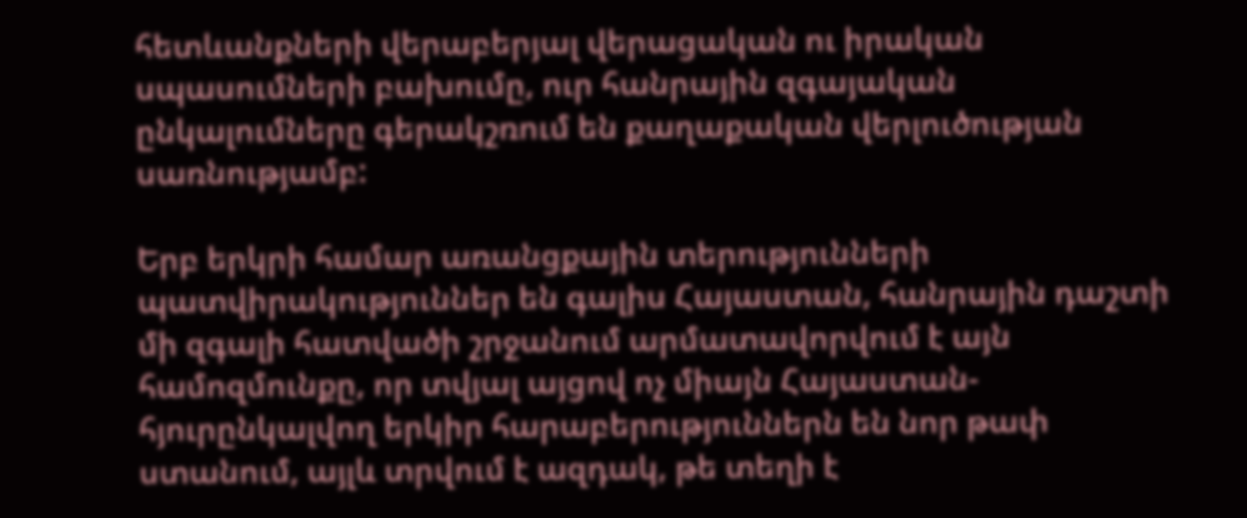հետևանքների վերաբերյալ վերացական ու իրական սպասումների բախումը, ուր հանրային զգայական ընկալումները գերակշռում են քաղաքական վերլուծության սառնությամբ:

Երբ երկրի համար առանցքային տերությունների պատվիրակություններ են գալիս Հայաստան, հանրային դաշտի մի զգալի հատվածի շրջանում արմատավորվում է այն համոզմունքը, որ տվյալ այցով ոչ միայն Հայաստան-հյուրընկալվող երկիր հարաբերություններն են նոր թափ ստանում, այլև տրվում է ազդակ, թե տեղի է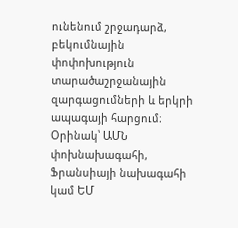ունենում շրջադարձ, բեկումնային փոփոխություն տարածաշրջանային զարգացումների և երկրի ապագայի հարցում։ Օրինակ՝ ԱՄՆ փոխնախագահի, Ֆրանսիայի նախագահի կամ ԵՄ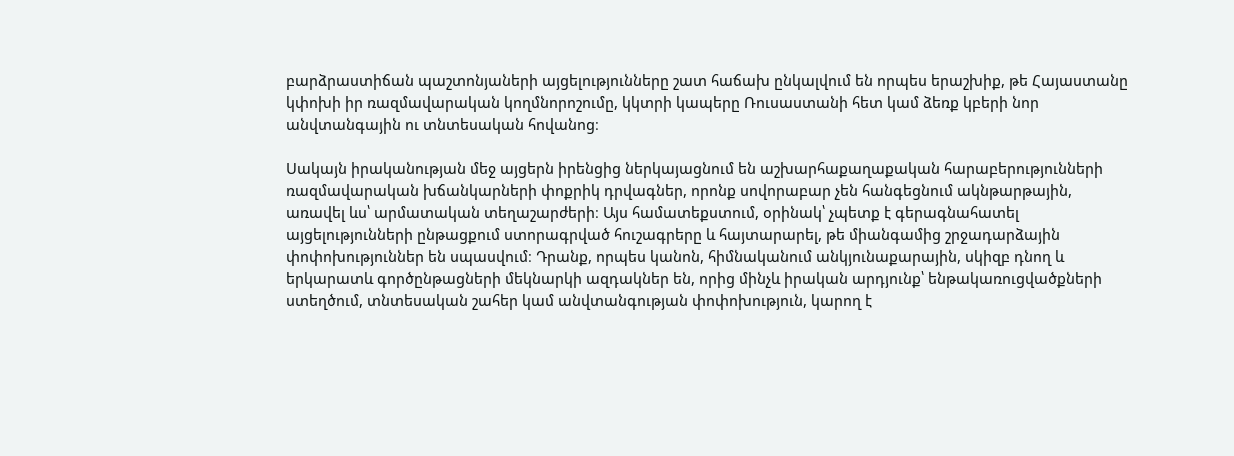բարձրաստիճան պաշտոնյաների այցելությունները շատ հաճախ ընկալվում են որպես երաշխիք, թե Հայաստանը կփոխի իր ռազմավարական կողմնորոշումը, կկտրի կապերը Ռուսաստանի հետ կամ ձեռք կբերի նոր անվտանգային ու տնտեսական հովանոց։

Սակայն իրականության մեջ այցերն իրենցից ներկայացնում են աշխարհաքաղաքական հարաբերությունների ռազմավարական խճանկարների փոքրիկ դրվագներ, որոնք սովորաբար չեն հանգեցնում ակնթարթային, առավել ևս՝ արմատական տեղաշարժերի։ Այս համատեքստում, օրինակ՝ չպետք է գերագնահատել այցելությունների ընթացքում ստորագրված հուշագրերը և հայտարարել, թե միանգամից շրջադարձային փոփոխություններ են սպասվում։ Դրանք, որպես կանոն, հիմնականում անկյունաքարային, սկիզբ դնող և երկարատև գործընթացների մեկնարկի ազդակներ են, որից մինչև իրական արդյունք՝ ենթակառուցվածքների ստեղծում, տնտեսական շահեր կամ անվտանգության փոփոխություն, կարող է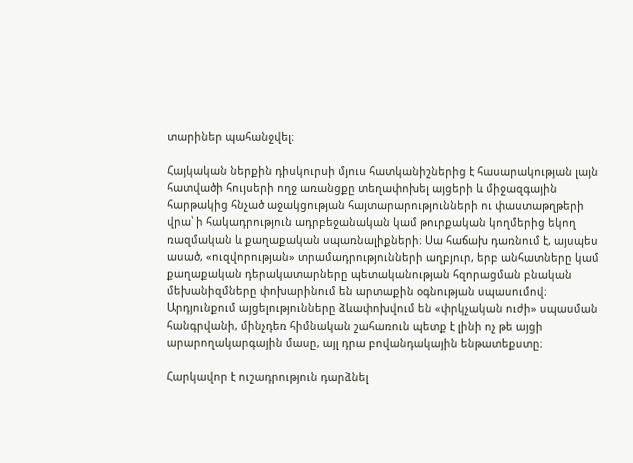տարիներ պահանջվել։

Հայկական ներքին դիսկուրսի մյուս հատկանիշներից է հասարակության լայն հատվածի հույսերի ողջ առանցքը տեղափոխել այցերի և միջազգային հարթակից հնչած աջակցության հայտարարությունների ու փաստաթղթերի վրա՝ ի հակադրություն ադրբեջանական կամ թուրքական կողմերից եկող ռազմական և քաղաքական սպառնալիքների։ Սա հաճախ դառնում է, այսպես ասած, «ուզվորության» տրամադրությունների աղբյուր, երբ անհատները կամ քաղաքական դերակատարները պետականության հզորացման բնական մեխանիզմները փոխարինում են արտաքին օգնության սպասումով։ Արդյունքում այցելությունները ձևափոխվում են «փրկչական ուժի» սպասման հանգրվանի, մինչդեռ հիմնական շահառուն պետք է լինի ոչ թե այցի արարողակարգային մասը, այլ դրա բովանդակային ենթատեքստը։

Հարկավոր է ուշադրություն դարձնել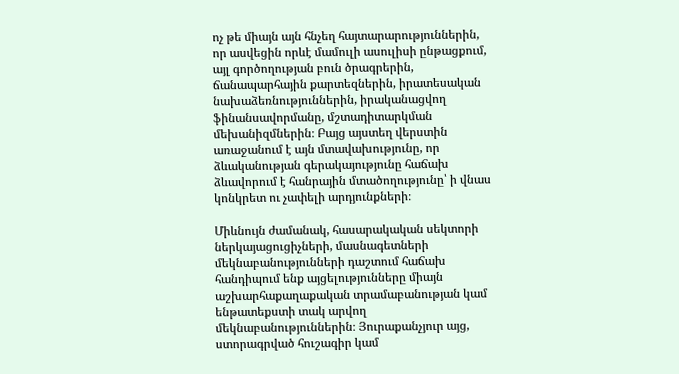ոչ թե միայն այն հնչեղ հայտարարություններին, որ ասվեցին որևէ մամուլի ասուլիսի ընթացքում, այլ գործողության բուն ծրագրերին, ճանապարհային քարտեզներին, իրատեսական նախաձեռնություններին, իրականացվող ֆինանսավորմանը, մշտադիտարկման մեխանիզմներին։ Բայց այստեղ վերստին առաջանում է այն մտավախությունը, որ ձևականության գերակայությունը հաճախ ձևավորում է հանրային մտածողությունը՝ ի վնաս կոնկրետ ու չափելի արդյունքների։

Միևնույն ժամանակ, հասարակական սեկտորի ներկայացուցիչների, մասնագետների մեկնաբանությունների դաշտում հաճախ հանդիպում ենք այցելությունները միայն աշխարհաքաղաքական տրամաբանության կամ ենթատեքստի տակ արվող մեկնաբանություններին։ Յուրաքանչյուր այց, ստորագրված հուշագիր կամ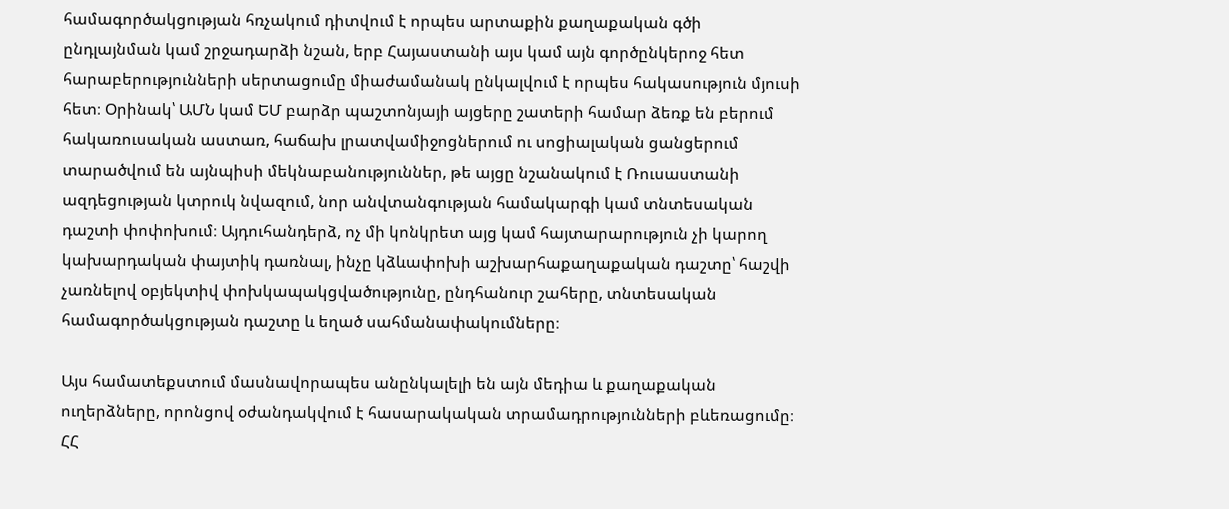համագործակցության հռչակում դիտվում է որպես արտաքին քաղաքական գծի ընդլայնման կամ շրջադարձի նշան, երբ Հայաստանի այս կամ այն գործընկերոջ հետ հարաբերությունների սերտացումը միաժամանակ ընկալվում է որպես հակասություն մյուսի հետ։ Օրինակ՝ ԱՄՆ կամ ԵՄ բարձր պաշտոնյայի այցերը շատերի համար ձեռք են բերում հակառուսական աստառ, հաճախ լրատվամիջոցներում ու սոցիալական ցանցերում տարածվում են այնպիսի մեկնաբանություններ, թե այցը նշանակում է Ռուսաստանի ազդեցության կտրուկ նվազում, նոր անվտանգության համակարգի կամ տնտեսական դաշտի փոփոխում։ Այդուհանդերձ, ոչ մի կոնկրետ այց կամ հայտարարություն չի կարող կախարդական փայտիկ դառնալ, ինչը կձևափոխի աշխարհաքաղաքական դաշտը՝ հաշվի չառնելով օբյեկտիվ փոխկապակցվածությունը, ընդհանուր շահերը, տնտեսական համագործակցության դաշտը և եղած սահմանափակումները։

Այս համատեքստում մասնավորապես անընկալելի են այն մեդիա և քաղաքական ուղերձները, որոնցով օժանդակվում է հասարակական տրամադրությունների բևեռացումը։ ՀՀ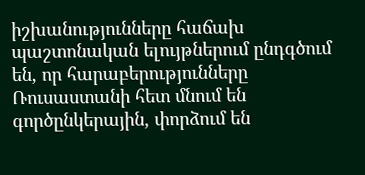իշխանությունները հաճախ պաշտոնական ելույթներում ընդգծում են, որ հարաբերությունները Ռուսաստանի հետ մնում են գործընկերային, փորձում են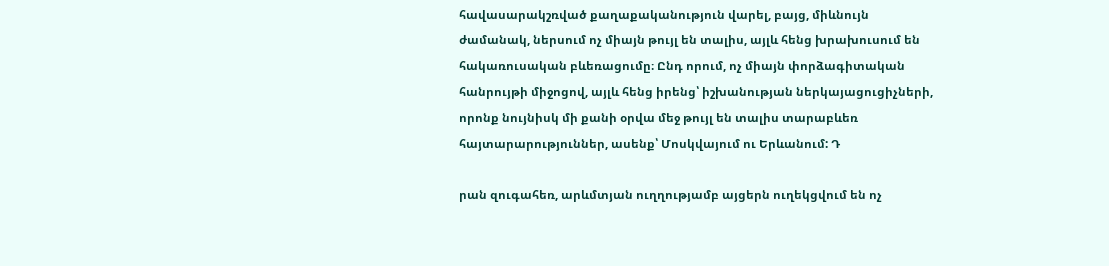հավասարակշռված քաղաքականություն վարել, բայց, միևնույն ժամանակ, ներսում ոչ միայն թույլ են տալիս, այլև հենց խրախուսում են հակառուսական բևեռացումը։ Ընդ որում, ոչ միայն փորձագիտական հանրույթի միջոցով, այլև հենց իրենց՝ իշխանության ներկայացուցիչների, որոնք նույնիսկ մի քանի օրվա մեջ թույլ են տալիս տարաբևեռ հայտարարություններ, ասենք՝ Մոսկվայում ու Երևանում: Դ

րան զուգահեռ, արևմտյան ուղղությամբ այցերն ուղեկցվում են ոչ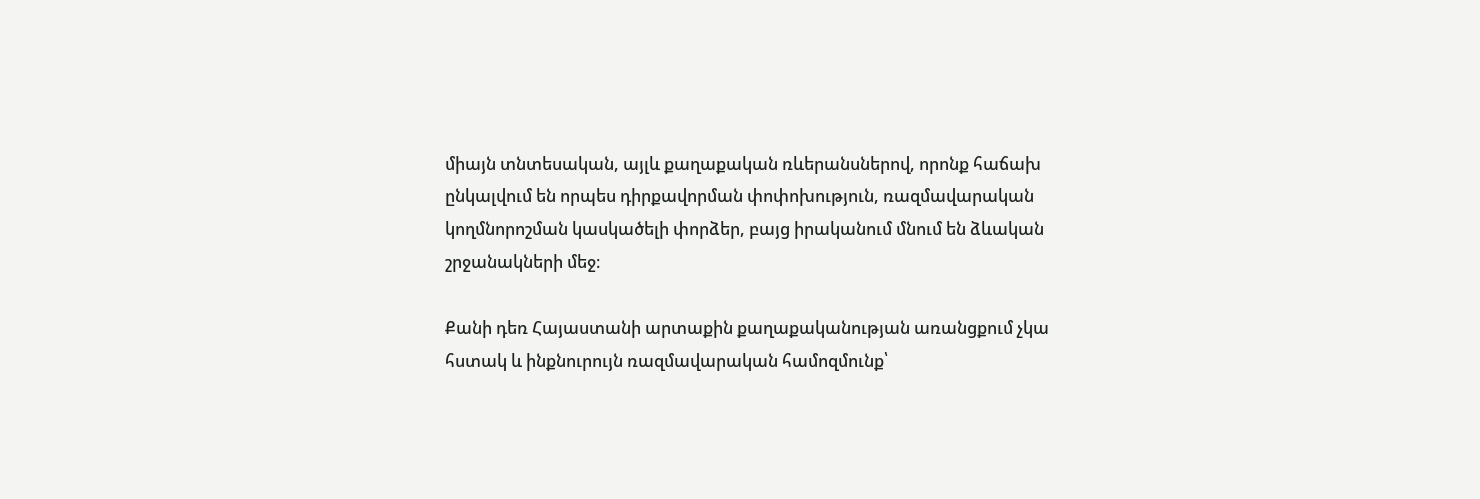միայն տնտեսական, այլև քաղաքական ռևերանսներով, որոնք հաճախ ընկալվում են որպես դիրքավորման փոփոխություն, ռազմավարական կողմնորոշման կասկածելի փորձեր, բայց իրականում մնում են ձևական շրջանակների մեջ։

Քանի դեռ Հայաստանի արտաքին քաղաքականության առանցքում չկա հստակ և ինքնուրույն ռազմավարական համոզմունք՝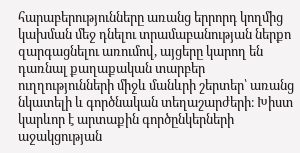հարաբերությունները առանց երրորդ կողմից կախման մեջ դնելու տրամաբանության ներքո զարգացնելու առումով, այցերը կարող են դառնալ քաղաքական տարբեր ուղղությունների միջև մանևրի շերտեր՝ առանց նկատելի և գործնական տեղաշարժերի։ Խիստ կարևոր է արտաքին գործընկերների աջակցության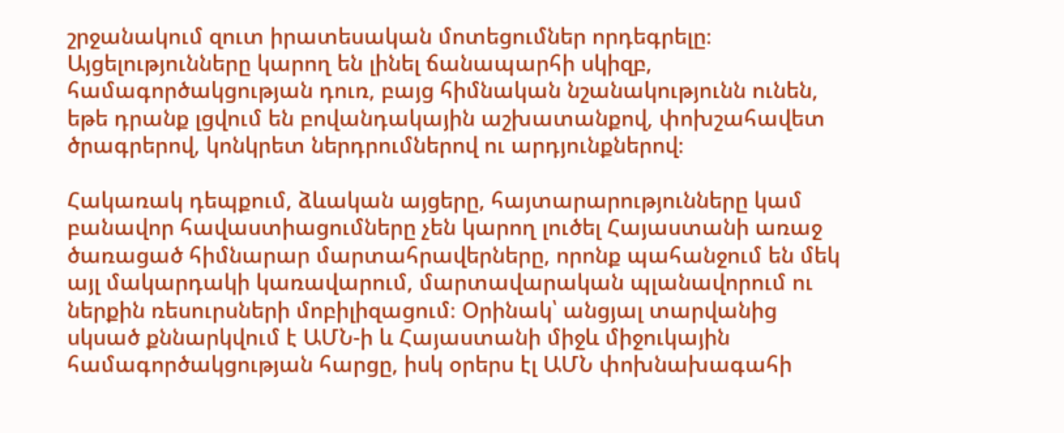շրջանակում զուտ իրատեսական մոտեցումներ որդեգրելը։ Այցելությունները կարող են լինել ճանապարհի սկիզբ, համագործակցության դուռ, բայց հիմնական նշանակությունն ունեն, եթե դրանք լցվում են բովանդակային աշխատանքով, փոխշահավետ ծրագրերով, կոնկրետ ներդրումներով ու արդյունքներով։

Հակառակ դեպքում, ձևական այցերը, հայտարարությունները կամ բանավոր հավաստիացումները չեն կարող լուծել Հայաստանի առաջ ծառացած հիմնարար մարտահրավերները, որոնք պահանջում են մեկ այլ մակարդակի կառավարում, մարտավարական պլանավորում ու ներքին ռեսուրսների մոբիլիզացում։ Օրինակ՝ անցյալ տարվանից սկսած քննարկվում է ԱՄՆ-ի և Հայաստանի միջև միջուկային համագործակցության հարցը, իսկ օրերս էլ ԱՄՆ փոխնախագահի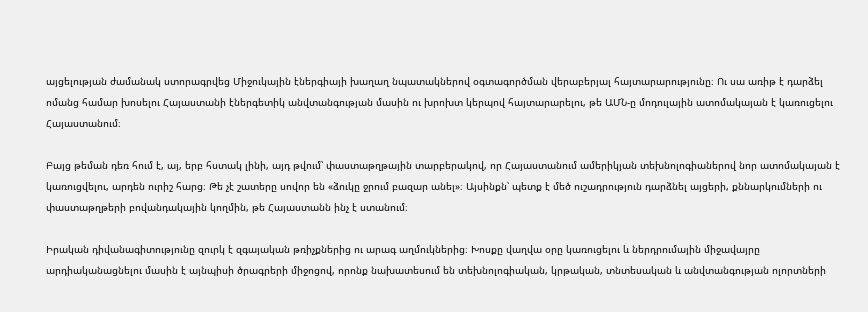այցելության ժամանակ ստորագրվեց Միջուկային էներգիայի խաղաղ նպատակներով օգտագործման վերաբերյալ հայտարարությունը։ Ու սա առիթ է դարձել ոմանց համար խոսելու Հայաստանի էներգետիկ անվտանգության մասին ու խրոխտ կերպով հայտարարելու, թե ԱՄՆ-ը մոդուլային ատոմակայան է կառուցելու Հայաստանում։

Բայց թեման դեռ հում է, այ, երբ հստակ լինի, այդ թվում՝ փաստաթղթային տարբերակով, որ Հայաստանում ամերիկյան տեխնոլոգիաներով նոր ատոմակայան է կառուցվելու, արդեն ուրիշ հարց։ Թե չէ շատերը սովոր են «ձուկը ջրում բազար անել»։ Այսինքն՝ պետք է մեծ ուշադրություն դարձնել այցերի, քննարկումների ու փաստաթղթերի բովանդակային կողմին, թե Հայաստանն ինչ է ստանում։

Իրական դիվանագիտությունը զուրկ է զգայական թռիչքներից ու արագ աղմուկներից։ Խոսքը վաղվա օրը կառուցելու և ներդրումային միջավայրը արդիականացնելու մասին է այնպիսի ծրագրերի միջոցով, որոնք նախատեսում են տեխնոլոգիական, կրթական, տնտեսական և անվտանգության ոլորտների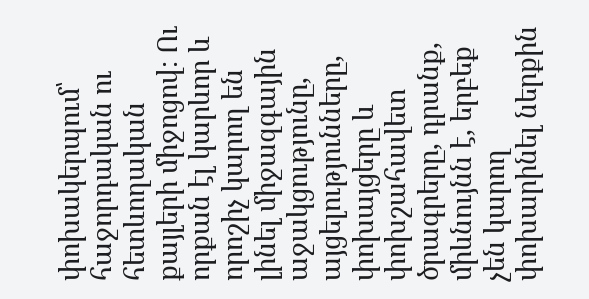փոխակերպում՝ հաջորդական ու հետևողական քայլերի միջոցով։ Ու որքան էլ կարևոր և որոշիչ կարող են լինել միջազգային աջակցությունը, այցելությունները, փոխայցերը և փոխշահավետ ծրագրերը, դրանք, միևնույնն է, երբեք չեն կարող փոխարինել ներքին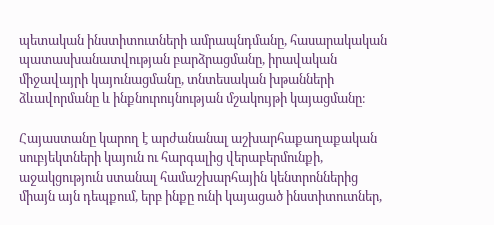պետական ինստիտուտների ամրապնդմանը, հասարակական պատասխանատվության բարձրացմանը, իրավական միջավայրի կայունացմանը, տնտեսական խթանների ձևավորմանը և ինքնուրույնության մշակույթի կայացմանը։

Հայաստանը կարող է արժանանալ աշխարհաքաղաքական սուբյեկտների կայուն ու հարգալից վերաբերմունքի, աջակցություն ստանալ համաշխարհային կենտրոններից միայն այն դեպքում, երբ ինքը ունի կայացած ինստիտուտներ,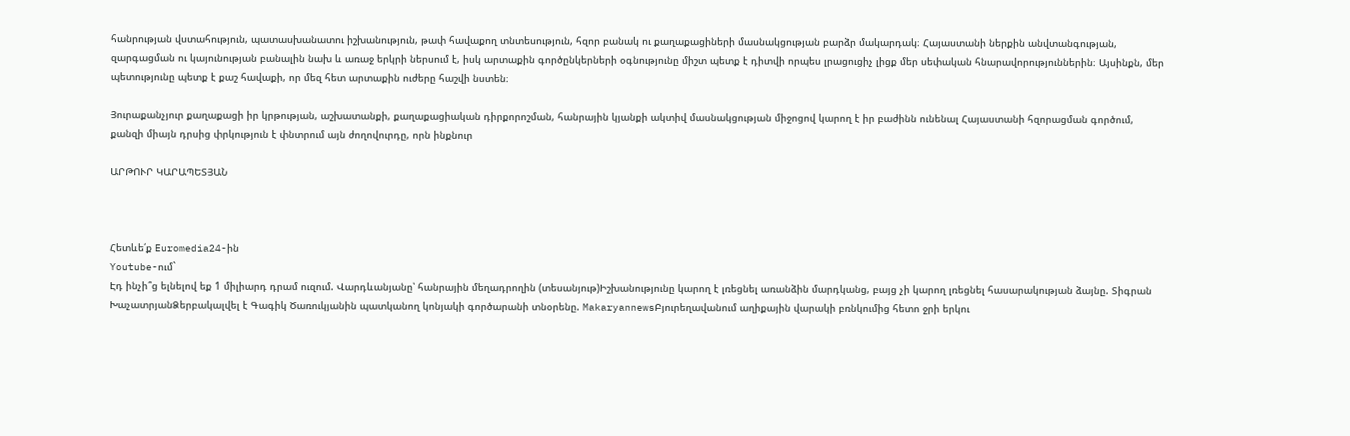հանրության վստահություն, պատասխանատու իշխանություն, թափ հավաքող տնտեսություն, հզոր բանակ ու քաղաքացիների մասնակցության բարձր մակարդակ։ Հայաստանի ներքին անվտանգության, զարգացման ու կայունության բանալին նախ և առաջ երկրի ներսում է, իսկ արտաքին գործընկերների օգնությունը միշտ պետք է դիտվի որպես լրացուցիչ լիցք մեր սեփական հնարավորություններին։ Այսինքն, մեր պետությունը պետք է քաշ հավաքի, որ մեզ հետ արտաքին ուժերը հաշվի նստեն։

Յուրաքանչյուր քաղաքացի իր կրթության, աշխատանքի, քաղաքացիական դիրքորոշման, հանրային կյանքի ակտիվ մասնակցության միջոցով կարող է իր բաժինն ունենալ Հայաստանի հզորացման գործում, քանզի միայն դրսից փրկություն է փնտրում այն ժողովուրդը, որն ինքնուր

ԱՐԹՈՒՐ ԿԱՐԱՊԵՏՅԱՆ



Հետևե՛ք Euromedia24-ին
Youtube-ում`
Էդ ինչի՞ց ելնելով եք 1 միլիարդ դրամ ուզում. Վարդևանյանը՝ հանրային մեղադրողին (տեսանյութ)Իշխանությունը կարող է լռեցնել առանձին մարդկանց, բայց չի կարող լռեցնել հասարակության ձայնը. Տիգրան ԽաչատրյանՁերբակալվել է Գագիկ Ծառուկյանին պատկանող կոնյակի գործարանի տնօրենը. MakaryannewsԲյուրեղավանում աղիքային վարակի բռնկումից հետո ջրի երկու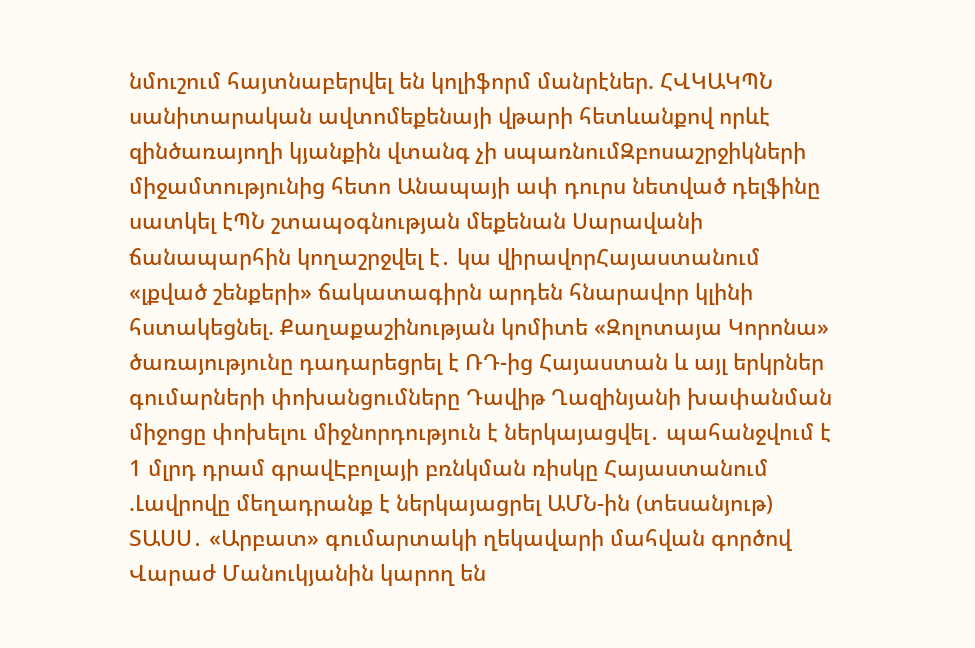նմուշում հայտնաբերվել են կոլիֆորմ մանրէներ. ՀՎԿԱԿՊՆ սանիտարական ավտոմեքենայի վթարի հետևանքով որևէ զինծառայողի կյանքին վտանգ չի սպառնումԶբոսաշրջիկների միջամտությունից հետո Անապայի ափ դուրս նետված դելֆինը սատկել էՊՆ շտապօգնության մեքենան Սարավանի ճանապարհին կողաշրջվել է․ կա վիրավորՀայաստանում «լքված շենքերի» ճակատագիրն արդեն հնարավոր կլինի հստակեցնել. Քաղաքաշինության կոմիտե «Զոլոտայա Կորոնա» ծառայությունը դադարեցրել է ՌԴ-ից Հայաստան և այլ երկրներ գումարների փոխանցումները Դավիթ Ղազինյանի խափանման միջոցը փոխելու միջնորդություն է ներկայացվել․ պահանջվում է 1 մլրդ դրամ գրավԷբոլայի բռնկման ռիսկը Հայաստանում .Լավրովը մեղադրանք է ներկայացրել ԱՄՆ-ին (տեսանյութ) ՏԱՍՍ․ «Արբատ» գումարտակի ղեկավարի մահվան գործով Վարաժ Մանուկյանին կարող են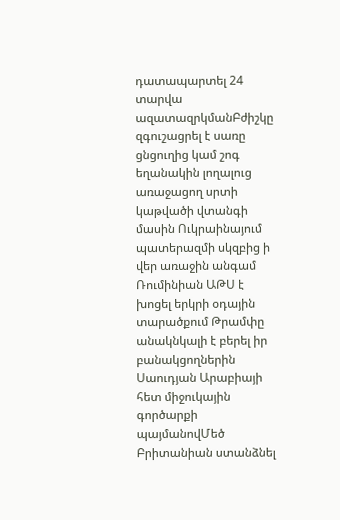դատապարտել 24 տարվա ազատազրկմանԲժիշկը զգուշացրել է սառը ցնցուղից կամ շոգ եղանակին լողալուց առաջացող սրտի կաթվածի վտանգի մասին Ուկրաինայում պատերազմի սկզբից ի վեր առաջին անգամ Ռումինիան ԱԹՍ է խոցել երկրի օդային տարածքում Թրամփը անակնկալի է բերել իր բանակցողներին Սաուդյան Արաբիայի հետ միջուկային գործարքի պայմանովՄեծ Բրիտանիան ստանձնել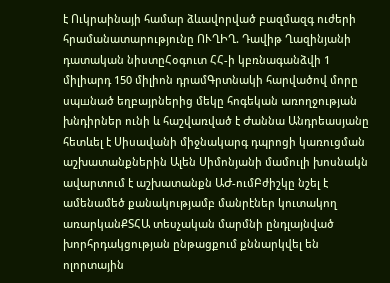է Ուկրաինայի համար ձևավորված բազմազգ ուժերի հրամանատարությունը ՈՒՂԻՂ. Դավիթ Ղազինյանի դատական նիստըՀօգուտ ՀՀ-ի կբռնագանձվի 1 միլիարդ 150 միլիոն դրամԳրտնակի հարվածով մորը սպшնած եղբայրներից մեկը հոգեկան առողջության խնդիրներ ունի և հաշվառված է Ժաննա Անդրեասյանը հետևել է Սիսավանի միջնակարգ դպրոցի կառուցման աշխատանքներին Ալեն Սիմոնյանի մամուլի խոսնակն ավարտում է աշխատանքն ԱԺ-ումԲժիշկը նշել է ամենամեծ քանակությամբ մանրէներ կուտակող առարկանՔՏՀԱ տեսչական մարմնի ընդլայնված խորհրդակցության ընթացքում քննարկվել են ոլորտային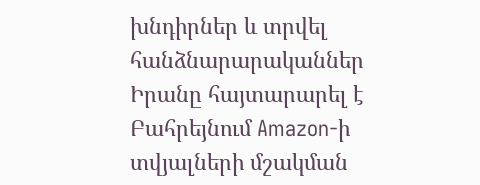խնդիրներ և տրվել հանձնարարականներ Իրանը հայտարարել է Բահրեյնում Amazon-ի տվյալների մշակման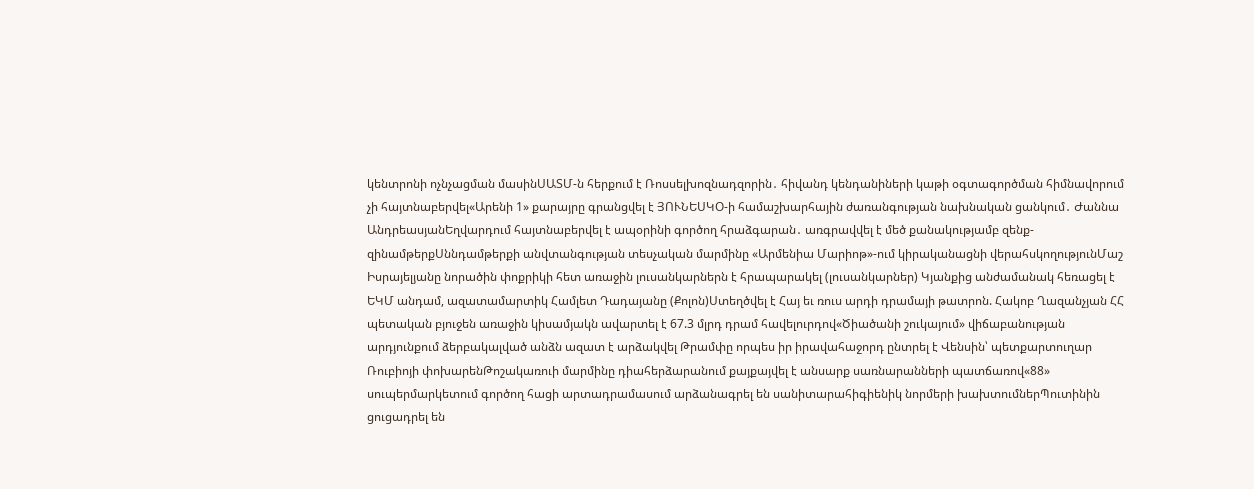կենտրոնի ոչնչացման մասինՍԱՏՄ-ն հերքում է Ռոսսելխոզնադզորին․ հիվանդ կենդանիների կաթի օգտագործման հիմնավորում չի հայտնաբերվել«Արենի 1» քարայրը գրանցվել է ՅՈՒՆԵՍԿՕ-ի համաշխարհային ժառանգության նախնական ցանկում․ Ժաննա ԱնդրեասյանԵղվարդում հայտնաբերվել է ապօրինի գործող հրաձգարան․ առգրավվել է մեծ քանակությամբ զենք-զինամթերքՍննդամթերքի անվտանգության տեսչական մարմինը «Արմենիա Մարիոթ»-ում կիրականացնի վերահսկողությունՄաշ Իսրայելյանը նորածին փոքրիկի հետ առաջին լուսանկարներն է հրապարակել (լուսանկարներ) Կյանքից անժամանակ հեռացել է ԵԿՄ անդամ, ազատամարտիկ Համլետ Դադայանը (Քոլոն)Ստեղծվել է Հայ եւ ռուս արդի դրամայի թատրոն. Հակոբ Ղազանչյան ՀՀ պետական բյուջեն առաջին կիսամյակն ավարտել է 67.3 մլրդ դրամ հավելուրդով«Ծիածանի շուկայում» վիճաբանության արդյունքում ձերբակալված անձն ազատ է արձակվել Թրամփը որպես իր իրավահաջորդ ընտրել է Վենսին՝ պետքարտուղար Ռուբիոյի փոխարենԹոշակառուի մարմինը դիահերձարանում քայքայվել է անսարք սառնարանների պատճառով«88» սուպերմարկետում գործող հացի արտադրամասում արձանագրել են սանիտարահիգիենիկ նորմերի խախտումներՊուտինին ցուցադրել են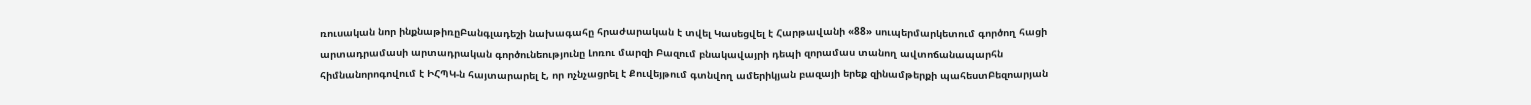ռուսական նոր ինքնաթիռըԲանգլադեշի նախագահը հրաժարական է տվել Կասեցվել է Հարթավանի «88» սուպերմարկետում գործող հացի արտադրամասի արտադրական գործունեությունը Լոռու մարզի Բազում բնակավայրի դեպի զորամաս տանող ավտոճանապարհն հիմնանորոգովում է ԻՀՊԿ-ն հայտարարել է, որ ոչնչացրել է Քուվեյթում գտնվող ամերիկյան բազայի երեք զինամթերքի պահեստԲեզոարյան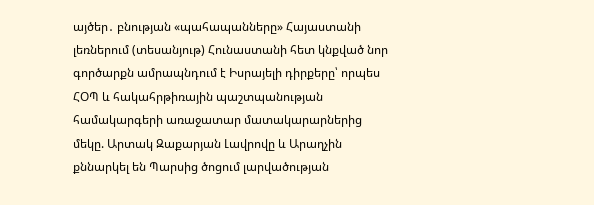այծեր․ բնության «պահապանները» Հայաստանի լեռներում (տեսանյութ) Հունաստանի հետ կնքված նոր գործարքն ամրապնդում է Իսրայելի դիրքերը՝ որպես ՀՕՊ և հակահրթիռային պաշտպանության համակարգերի առաջատար մատակարարներից մեկը. Արտակ Զաքարյան Լավրովը և Արաղչին քննարկել են Պարսից ծոցում լարվածության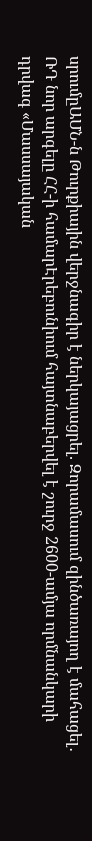սրումըԱՄՆ-ն Թուրքիային վերջնագիր է ներկայացրել. Զորամասում զինծառայող է մահացել․ ՌԴ նոր արգելը ՀՀ-ի համարԷրեբունիում հայտնաբերվել է շուրջ 2600-ամյա որմնանկարի դրվագ «Մասսայական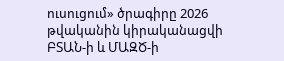ուսուցում» ծրագիրը 2026 թվականին կիրականացվի ԲՏԱՆ-ի և ՄԱԶԾ-ի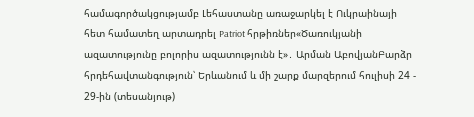համագործակցությամբ Լեհաստանը առաջարկել է Ուկրաինայի հետ համատեղ արտադրել Patriot հրթիռներ«Ծառուկյանի ազատությունը բոլորիս ազատությունն է»․ Արման ԱբովյանԲարձր հրդեհավտանգություն՝ Երևանում և մի շարք մարզերում հուլիսի 24 - 29-ին (տեսանյութ)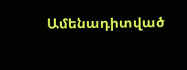Ամենադիտված